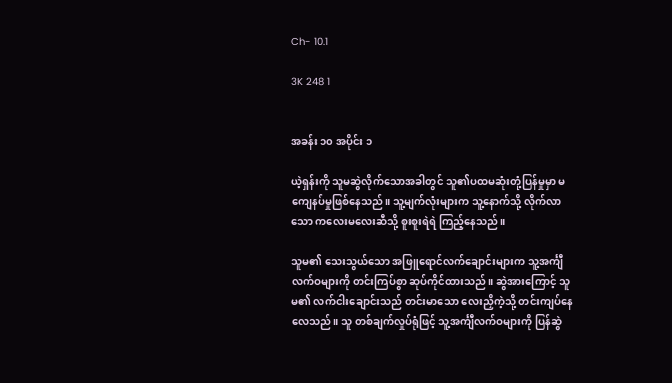Ch- 10.1

3K 248 1


အခန်း ၁၀ အပိုင်း ၁

ယဲ့ရှန်းကို သူမဆွဲလိုက်သောအခါတွင် သူ၏ပထမဆုံးတုံ့ပြန်မှုမှာ မကျေနပ်မှုဖြစ်နေသည်။ သူ့မျက်လုံးများက သူ့နောက်သို့ လိုက်လာသော ကလေးမလေးဆီသို့ စူးစူးရဲရဲ ကြည့်နေသည်။

သူမ၏ သေးသွယ်သော အဖြူရောင်လက်ချောင်းများက သူ့အင်္ကျီလက်ဝများကို တင်းကြပ်စွာ ဆုပ်ကိုင်ထားသည်။ ဆွဲအားကြောင့် သူမ၏ လက်ငါးချောင်းသည် တင်းမာသော လေးညှိကဲ့သို့ တင်းကျပ်နေလေသည်။ သူ တစ်ချက်လှုပ်ရုံဖြင့် သူ့အင်္ကျီလက်ဝများကို ပြန်ဆွဲ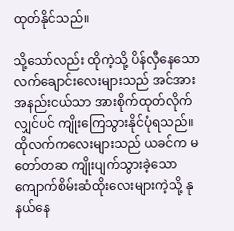ထုတ်နိုင်သည်။

သို့သော်လည်း ထိုကဲ့သို့ ပိန်လှီနေသော လက်ချောင်းလေးများသည် အင်အားအနည်းငယ်သာ အားစိုက်ထုတ်လိုက်လျှင်ပင် ကျိုးကြေသွားနိုင်ပုံရသည်။ ထိုလက်ကလေးများသည် ယခင်က မတော်တဆ ကျိုးပျက်သွားခဲ့သော ကျောက်စိမ်းဆံထိုးလေးများကဲ့သို့ နုနယ်နေ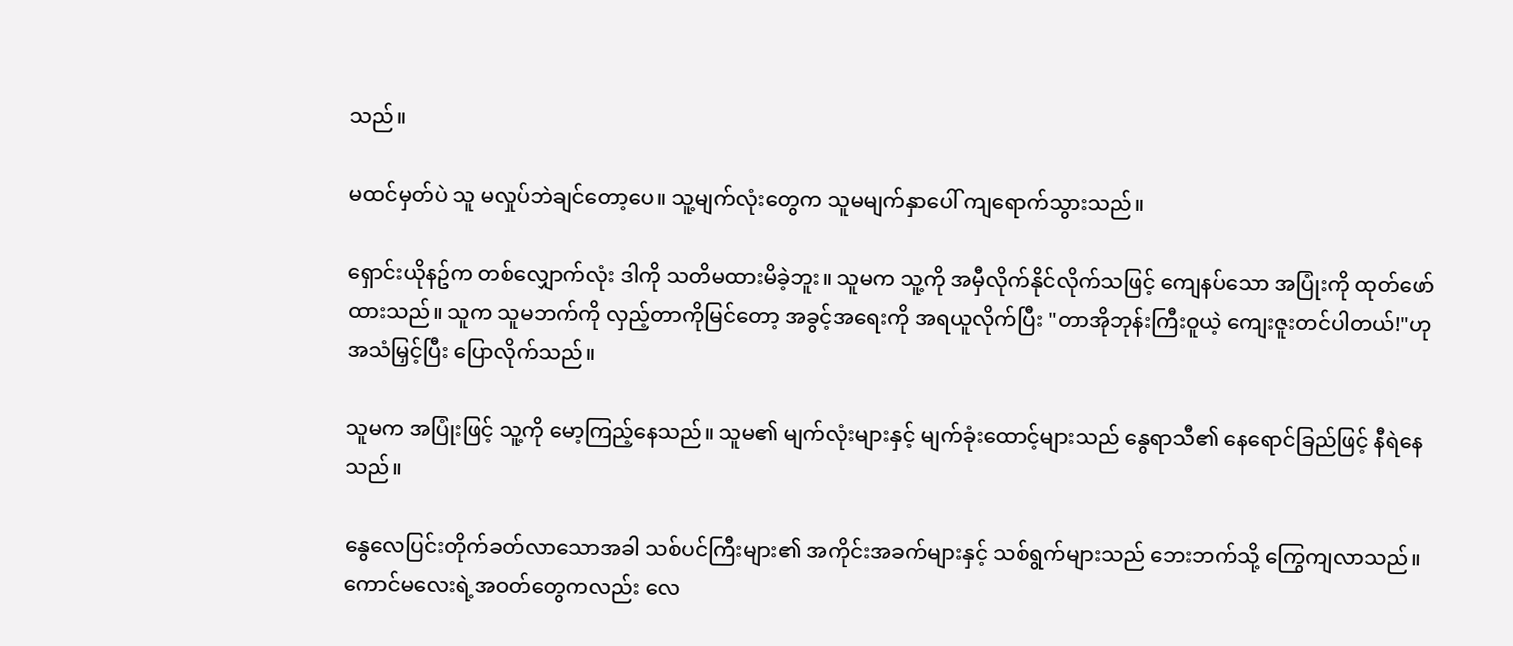သည်။

မထင်မှတ်ပဲ သူ မလှုပ်ဘဲချင်တော့ပေ။ သူ့မျက်လုံးတွေက သူမမျက်နှာပေါ် ကျရောက်သွားသည်။

ရှောင်းယိုနဥ်က တစ်လျှောက်လုံး ဒါကို သတိမထားမိခဲ့ဘူး။ သူမက သူ့ကို အမှီလိုက်နိုင်လိုက်သဖြင့် ကျေနပ်သော အပြုံးကို ထုတ်ဖော်ထားသည်။ သူက သူမဘက်ကို လှည့်တာကိုမြင်တော့ အခွင့်အရေးကို အရယူလိုက်ပြီး "တာအိုဘုန်းကြီးဝူယဲ့ ကျေးဇူးတင်ပါတယ်!"ဟု အသံမြှင့်ပြီး ပြောလိုက်သည်။

သူမက အပြုံးဖြင့် သူ့ကို မော့ကြည့်နေသည်။ သူမ၏ မျက်လုံးများနှင့် မျက်ခုံးထောင့်များသည် နွေရာသီ၏ နေရောင်ခြည်ဖြင့် နီရဲနေသည်။

နွေလေပြင်းတိုက်ခတ်လာသောအခါ သစ်ပင်ကြီးများ၏ အကိုင်းအခက်များနှင့် သစ်ရွက်များသည် ဘေးဘက်သို့ ကြွေကျလာသည်။ ကောင်မလေးရဲ့အဝတ်တွေကလည်း လေ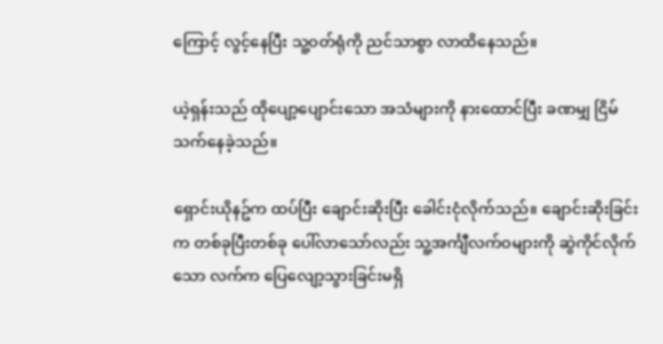ကြောင့် လွင့်နေပြီး သူ့ဝတ်ရုံကို ညင်သာစွာ လာထိနေသည်။

ယဲ့ရှန်းသည် ထိုပျော့ပျောင်းသော အသံများကို နားထောင်ပြီး ခဏမျှ ငြိမ်သက်နေခဲ့သည်။

ရှောင်းယိုနဥ်က ထပ်ပြီး ချောင်းဆိုးပြီး ခေါင်းငုံလိုက်သည်။ ချောင်းဆိုးခြင်းက တစ်ခုပြီးတစ်ခု ပေါ်လာသော်လည်း သူ့အင်္ကျီလက်ဝများကို ဆွဲကိုင်လိုက်သော လက်က ပြေလျော့သွားခြင်းမရှိ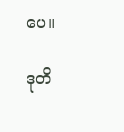ပေ။

ဒုတိ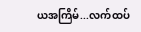ယအကြိမ်...လက်ထပ်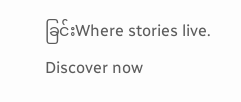ခြင်းWhere stories live. Discover now